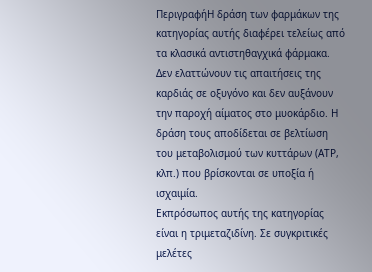ΠεριγραφήΗ δράση των φαρμάκων της κατηγορίας αυτής διαφέρει τελείως από τα κλασικά αντιστηθαγχικά φάρμακα. Δεν ελαττώνουν τις απαιτήσεις της καρδιάς σε οξυγόνο και δεν αυξάνουν την παροχή αίματος στο μυοκάρδιο. Η δράση τους αποδίδεται σε βελτίωση του μεταβολισμού των κυττάρων (ΑΤΡ, κλπ.) που βρίσκονται σε υποξία ή ισχαιμία.
Εκπρόσωπος αυτής της κατηγορίας είναι η τριμεταζιδίνη. Σε συγκριτικές μελέτες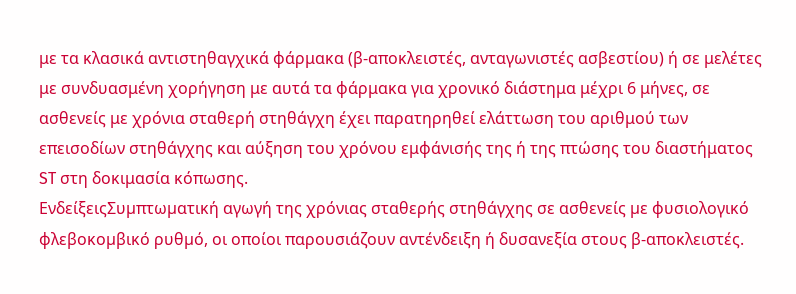με τα κλασικά αντιστηθαγχικά φάρμακα (β-αποκλειστές, ανταγωνιστές ασβεστίου) ή σε μελέτες με συνδυασμένη χορήγηση με αυτά τα φάρμακα για χρονικό διάστημα μέχρι 6 μήνες, σε ασθενείς με χρόνια σταθερή στηθάγχη έχει παρατηρηθεί ελάττωση του αριθμού των επεισοδίων στηθάγχης και αύξηση του χρόνου εμφάνισής της ή της πτώσης του διαστήματος ST στη δοκιμασία κόπωσης.
ΕνδείξειςΣυµπτωµατική αγωγή της χρόνιας σταθερής στηθάγχης σε ασθενείς µε φυσιολογικό φλεβοκοµβικό ρυθµό, οι οποίοι παρουσιάζουν αντένδειξη ή δυσανεξία στους β-αποκλειστές.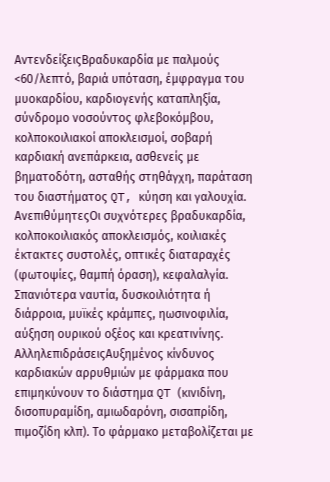ΑντενδείξειςΒραδυκαρδία με παλμούς <60/λεπτό, βαριά υπόταση, έμφραγμα του μυοκαρδίου, καρδιογενής καταπληξία, σύνδρομο νοσούντος φλεβοκόμβου, κολποκοιλιακοί αποκλεισμοί, σοβαρή καρδιακή ανεπάρκεια, ασθενείς με βηματοδότη, ασταθής στηθάγχη, παράταση του διαστήματος QT, κύηση και γαλουχία.
ΑνεπιθύμητεςΟι συχνότερες βραδυκαρδία, κολποκοιλιακός αποκλεισμός, κοιλιακές έκτακτες συστολές, οπτικές διαταραχές (φωτοψίες, θαμπή όραση), κεφαλαλγία. Σπανιότερα ναυτία, δυσκοιλιότητα ή διάρροια, μυϊκές κράμπες, ηωσινοφιλία, αύξηση ουρικού οξέος και κρεατινίνης.
ΑλληλεπιδράσειςΑυξημένος κίνδυνος καρδιακών αρρυθμιών με φάρμακα που επιμηκύνουν το διάστημα QT (κινιδίνη, δισοπυραμίδη, αμιωδαρόνη, σισαπρίδη, πιμοζίδη κλπ). Το φάρμακο μεταβολίζεται με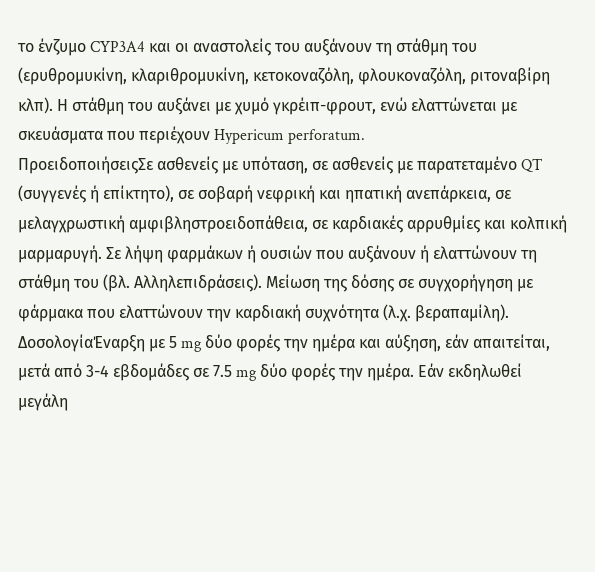το ένζυμο CYP3A4 και οι αναστολείς του αυξάνουν τη στάθμη του (ερυθρομυκίνη, κλαριθρομυκίνη, κετοκοναζόλη, φλουκοναζόλη, ριτοναβίρη κλπ). Η στάθμη του αυξάνει με χυμό γκρέιπ-φρουτ, ενώ ελαττώνεται με σκευάσματα που περιέχουν Hypericum perforatum.
ΠροειδοποιήσειςΣε ασθενείς με υπόταση, σε ασθενείς με παρατεταμένο QT (συγγενές ή επίκτητο), σε σοβαρή νεφρική και ηπατική ανεπάρκεια, σε μελαγχρωστική αμφιβληστροειδοπάθεια, σε καρδιακές αρρυθμίες και κολπική μαρμαρυγή. Σε λήψη φαρμάκων ή ουσιών που αυξάνουν ή ελαττώνουν τη στάθμη του (βλ. Αλληλεπιδράσεις). Μείωση της δόσης σε συγχορήγηση με φάρμακα που ελαττώνουν την καρδιακή συχνότητα (λ.χ. βεραπαμίλη).
ΔοσολογίαΈναρξη με 5 mg δύο φορές την ημέρα και αύξηση, εάν απαιτείται, μετά από 3-4 εβδομάδες σε 7.5 mg δύο φορές την ημέρα. Εάν εκδηλωθεί μεγάλη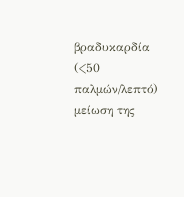βραδυκαρδία (<50 παλμών/λεπτό) μείωση της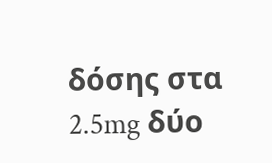δόσης στα 2.5mg δύο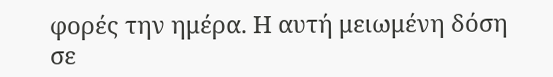φορές την ημέρα. Η αυτή μειωμένη δόση σε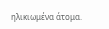ηλικιωμένα άτομα.